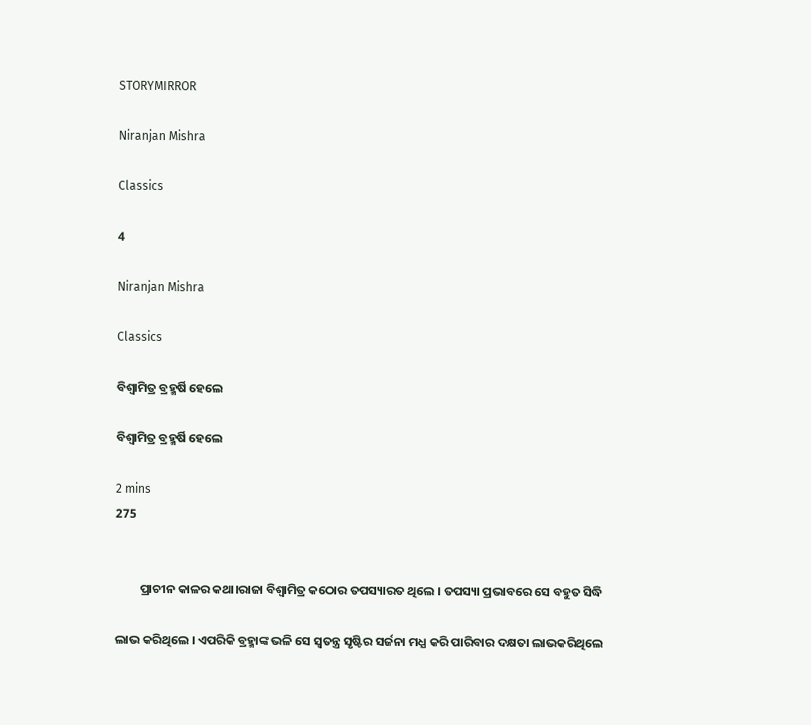STORYMIRROR

Niranjan Mishra

Classics

4

Niranjan Mishra

Classics

ବିଶ୍ଵାମିତ୍ର ବ୍ରହ୍ମର୍ଷି ହେଲେ

ବିଶ୍ଵାମିତ୍ର ବ୍ରହ୍ମର୍ଷି ହେଲେ

2 mins
275


         ପ୍ରାଚୀନ କାଳର କଥା।ରାଜା ବିଶ୍ଵାମିତ୍ର କଠୋର ତପସ୍ୟାରତ ଥିଲେ । ତପସ୍ୟା ପ୍ରଭାବରେ ସେ ବହୁତ ସିଦ୍ଧି

ଲାଭ କରିଥିଲେ । ଏପରିକି ବ୍ରହ୍ମାଙ୍କ ଭଳି ସେ ସ୍ୱତନ୍ତ୍ର ସୃଷ୍ଟିର ସର୍ଜନା ମଧ୍ଯ କରି ପାରିବାର ଦକ୍ଷତା ଲାଭକରିଥିଲେ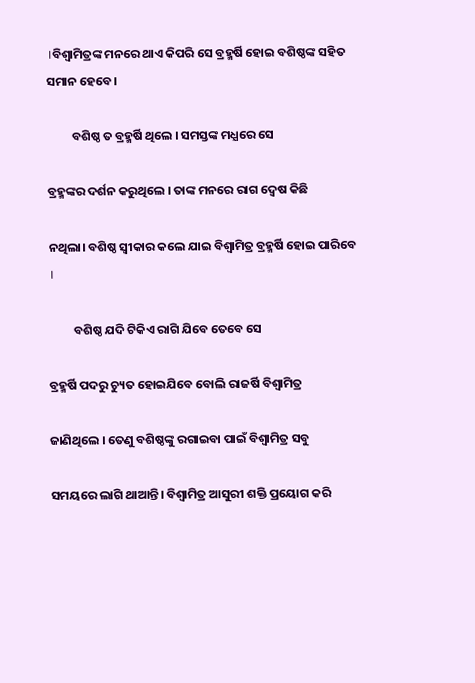।ବିଶ୍ଵାମିତ୍ରଙ୍କ ମନରେ ଥାଏ କିପରି ସେ ବ୍ରହ୍ମର୍ଷି ହୋଇ ବଶିଷ୍ଠଙ୍କ ସହିତ ସମାନ ହେବେ।

         ବଶିଷ୍ଠ ତ ବ୍ରହ୍ମର୍ଷି ଥିଲେ । ସମସ୍ତଙ୍କ ମଧ୍ଯରେ ସେ

ବ୍ରହ୍ମଙ୍କର ଦର୍ଶନ କରୁଥିଲେ । ତାଙ୍କ ମନରେ ରାଗ ଦ୍ୱେଷ କିଛି

ନଥିଲା। ବଶିଷ୍ଠ ସ୍ବୀକାର କଲେ ଯାଇ ବିଶ୍ଵାମିତ୍ର ବ୍ରହ୍ମର୍ଷି ହୋଇ ପାରିବେ ।

         ବଶିଷ୍ଠ ଯଦି ଟିକିଏ ରାଗି ଯିବେ ତେବେ ସେ

ବ୍ରହ୍ମର୍ଷି ପଦରୁ ଚ୍ୟୁତ ହୋଇଯିବେ ବୋଲି ରାଜର୍ଷି ବିଶ୍ଵାମିତ୍ର

ଜାଣିଥିଲେ । ତେଣୁ ବଶିଷ୍ଠଙ୍କୁ ରଗାଇବା ପାଇଁ ବିଶ୍ଵାମିତ୍ର ସବୁ

ସମୟରେ ଲାଗି ଥାଆନ୍ତି। ବିଶ୍ଵାମିତ୍ର ଆସୁରୀ ଶକ୍ତି ପ୍ରୟୋଗ କରି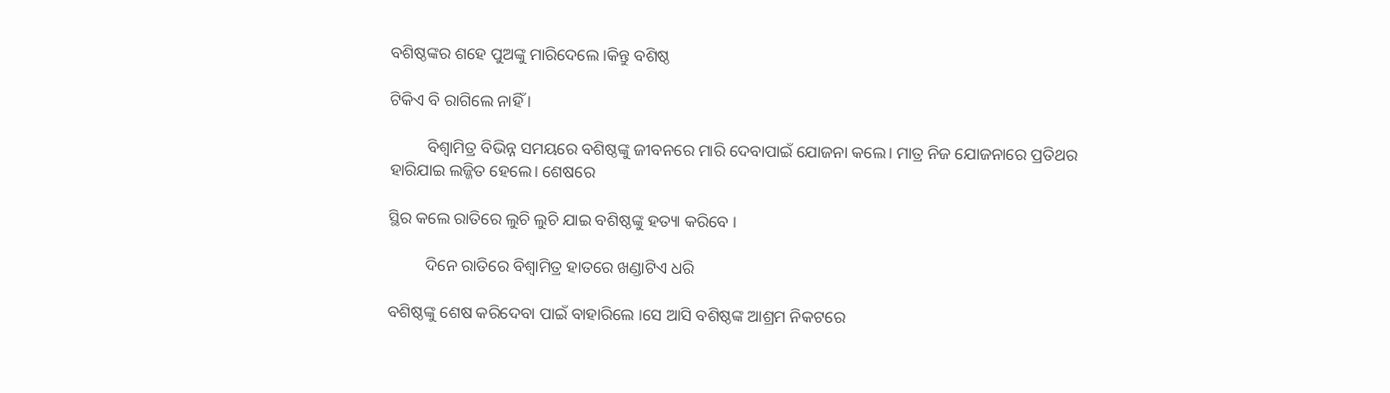ବଶିଷ୍ଠଙ୍କର ଶହେ ପୁଅଙ୍କୁ ମାରିଦେଲେ ।କିନ୍ତୁ ବଶିଷ୍ଠ

ଟିକିଏ ବି ରାଗିଲେ ନାହିଁ ।

         ବିଶ୍ଵାମିତ୍ର ବିଭିନ୍ନ ସମୟରେ ବଶିଷ୍ଠଙ୍କୁ ଜୀବନରେ ମାରି ଦେବାପାଇଁ ଯୋଜନା କଲେ। ମାତ୍ର ନିଜ ଯୋଜନାରେ ପ୍ରତିଥର ହାରିଯାଇ ଲଜ୍ଜିତ ହେଲେ। ଶେଷରେ

ସ୍ଥିର କଲେ ରାତିରେ ଲୁଚି ଲୁଚି ଯାଇ ବଶିଷ୍ଠଙ୍କୁ ହତ୍ୟା କରିବେ ।

         ଦିନେ ରାତିରେ ବିଶ୍ଵାମିତ୍ର ହାତରେ ଖଣ୍ଡାଟିଏ ଧରି

ବଶିଷ୍ଠଙ୍କୁ ଶେଷ କରିଦେବା ପାଇଁ ବାହାରିଲେ ।ସେ ଆସି ବଶିଷ୍ଠଙ୍କ ଆଶ୍ରମ ନିକଟରେ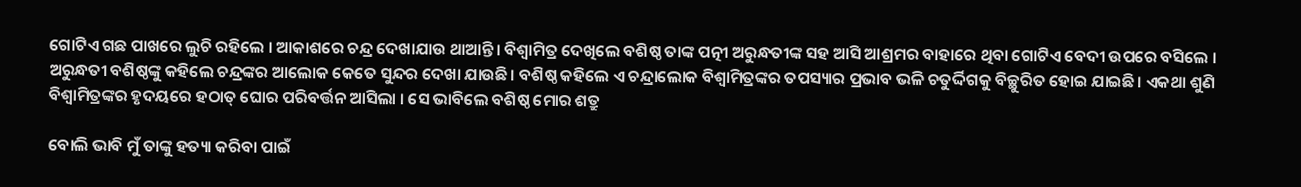ଗୋଟିଏ ଗଛ ପାଖରେ ଲୁଚି ରହିଲେ । ଆକାଶରେ ଚନ୍ଦ୍ର ଦେଖାଯାଉ ଥାଆନ୍ତି। ବିଶ୍ଵାମିତ୍ର ଦେଖିଲେ ବଶିଷ୍ଠ ତାଙ୍କ ପତ୍ନୀ ଅରୁନ୍ଧତୀଙ୍କ ସହ ଆସି ଆଶ୍ରମର ବାହାରେ ଥିବା ଗୋଟିଏ ବେଦୀ ଉପରେ ବସିଲେ । ଅରୁନ୍ଧତୀ ବଶିଷ୍ଠଙ୍କୁ କହିଲେ ଚନ୍ଦ୍ରଙ୍କର ଆଲୋକ କେତେ ସୁନ୍ଦର ଦେଖା ଯାଉଛି। ବଶିଷ୍ଠ କହିଲେ ଏ ଚନ୍ଦ୍ରାଲୋକ ବିଶ୍ଵାମିତ୍ରଙ୍କର ତପସ୍ୟାର ପ୍ରଭାବ ଭଳି ଚତୁର୍ଦ୍ଦିଗକୁ ବିଚ୍ଛୁରିତ ହୋଇ ଯାଇଛି। ଏକଥା ଶୁଣି ବିଶ୍ଵାମିତ୍ରଙ୍କର ହୃଦୟରେ ହଠାତ୍ ଘୋର ପରିବର୍ତ୍ତନ ଆସିଲା । ସେ ଭାବିଲେ ବଶିଷ୍ଠ ମୋର ଶତ୍ରୁ

ବୋଲି ଭାବି ମୁଁ ତାଙ୍କୁ ହତ୍ୟା କରିବା ପାଇଁ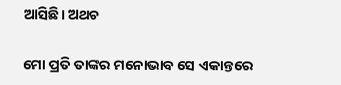ଆସିଛି। ଅଥଚ

ମୋ ପ୍ରତି ତାଙ୍କର ମନୋଭାବ ସେ ଏକାନ୍ତରେ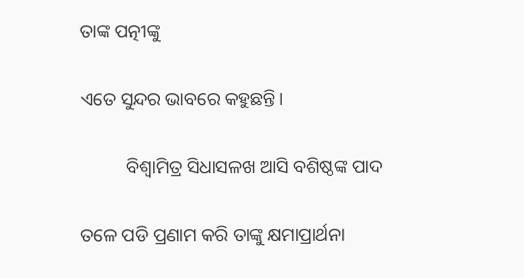ତାଙ୍କ ପତ୍ନୀଙ୍କୁ

ଏତେ ସୁନ୍ଦର ଭାବରେ କହୁଛନ୍ତି।

          ବିଶ୍ଵାମିତ୍ର ସିଧାସଳଖ ଆସି ବଶିଷ୍ଠଙ୍କ ପାଦ

ତଳେ ପଡି ପ୍ରଣାମ କରି ତାଙ୍କୁ କ୍ଷମାପ୍ରାର୍ଥନା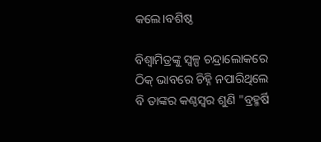କଲେ।ବଶିଷ୍ଠ

ବିଶ୍ଵାମିତ୍ରଙ୍କୁ ସ୍ୱଳ୍ପ ଚନ୍ଦ୍ରାଲୋକରେ ଠିକ୍ ଭାବରେ ଚିହ୍ନି ନପାରିଥିଲେ ବି ତାଙ୍କର କଣ୍ଠସ୍ବର ଶୁଣି "ବ୍ରହ୍ମର୍ଷି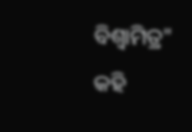ବିଶ୍ଵାମିତ୍ର" କହି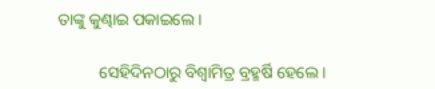ତାଙ୍କୁ କୁଣ୍ଢାଇ ପକାଇଲେ ।

          ସେହିଦିନଠାରୁ ବିଶ୍ଵାମିତ୍ର ବ୍ରହ୍ମର୍ଷି ହେଲେ ।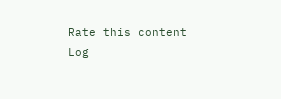Rate this content
Log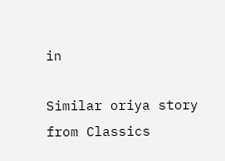in

Similar oriya story from Classics